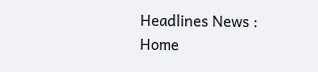Headlines News :
Home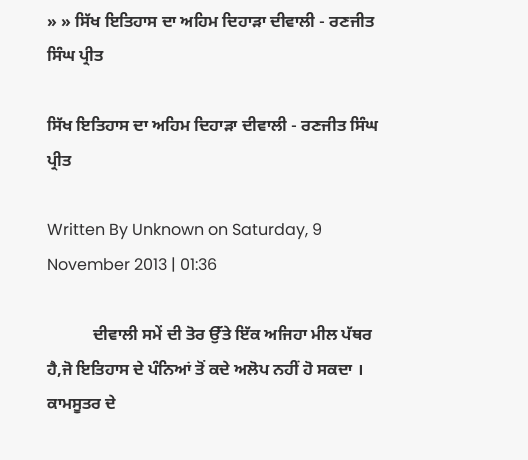» » ਸਿੱਖ ਇਤਿਹਾਸ ਦਾ ਅਹਿਮ ਦਿਹਾੜਾ ਦੀਵਾਲੀ - ਰਣਜੀਤ ਸਿੰਘ ਪ੍ਰੀਤ

ਸਿੱਖ ਇਤਿਹਾਸ ਦਾ ਅਹਿਮ ਦਿਹਾੜਾ ਦੀਵਾਲੀ - ਰਣਜੀਤ ਸਿੰਘ ਪ੍ਰੀਤ

Written By Unknown on Saturday, 9 November 2013 | 01:36

           ਦੀਵਾਲੀ ਸਮੇਂ ਦੀ ਤੋਰ ਉੱਤੇ ਇੱਕ ਅਜਿਹਾ ਮੀਲ ਪੱਥਰ ਹੈ,ਜੋ ਇਤਿਹਾਸ ਦੇ ਪੰਨਿਆਂ ਤੋਂ ਕਦੇ ਅਲੋਪ ਨਹੀਂ ਹੋ ਸਕਦਾ । ਕਾਮਸੂਤਰ ਦੇ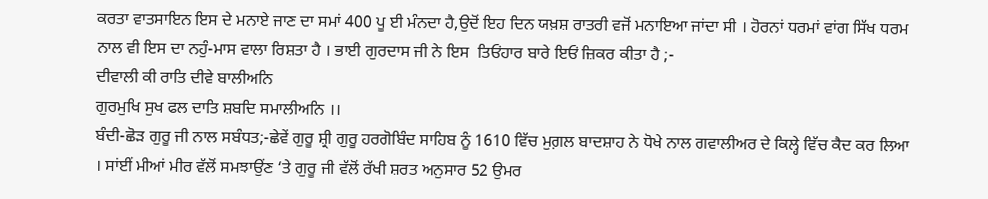ਕਰਤਾ ਵਾਤਸਾਇਨ ਇਸ ਦੇ ਮਨਾਏ ਜਾਣ ਦਾ ਸਮਾਂ 400 ਪੂ ਈ ਮੰਨਦਾ ਹੈ,ਉਦੋਂ ਇਹ ਦਿਨ ਯਖ਼ਸ਼ ਰਾਤਰੀ ਵਜੋਂ ਮਨਾਇਆ ਜਾਂਦਾ ਸੀ । ਹੋਰਨਾਂ ਧਰਮਾਂ ਵਾਂਗ ਸਿੱਖ ਧਰਮ ਨਾਲ ਵੀ ਇਸ ਦਾ ਨਹੁੰ-ਮਾਸ ਵਾਲਾ ਰਿਸ਼ਤਾ ਹੈ । ਭਾਈ ਗੁਰਦਾਸ ਜੀ ਨੇ ਇਸ  ਤਿਓਂਹਾਰ ਬਾਰੇ ਇਓਂ ਜ਼ਿਕਰ ਕੀਤਾ ਹੈ ;-
ਦੀਵਾਲੀ ਕੀ ਰਾਤਿ ਦੀਵੇ ਬਾਲੀਅਨਿ
ਗੁਰਮੁਖਿ ਸੁਖ ਫਲ ਦਾਤਿ ਸ਼ਬਦਿ ਸਮਾਲੀਅਨਿ ।।
ਬੰਦੀ-ਛੋੜ ਗੁਰੂ ਜੀ ਨਾਲ ਸਬੰਧਤ;-ਛੇਵੇਂ ਗੁਰੂ ਸ਼੍ਰੀ ਗੁਰੂ ਹਰਗੋਬਿੰਦ ਸਾਹਿਬ ਨੂੰ 1610 ਵਿੱਚ ਮੁਗ਼ਲ ਬਾਦਸ਼ਾਹ ਨੇ ਧੋਖੇ ਨਾਲ ਗਵਾਲੀਅਰ ਦੇ ਕਿਲ੍ਹੇ ਵਿੱਚ ਕੈਦ ਕਰ ਲਿਆ । ਸਾਂਈਂ ਮੀਆਂ ਮੀਰ ਵੱਲੋਂ ਸਮਝਾਉਂਣ ‘ਤੇ ਗੁਰੂ ਜੀ ਵੱਲੋਂ ਰੱਖੀ ਸ਼ਰਤ ਅਨੁਸਾਰ 52 ਉਮਰ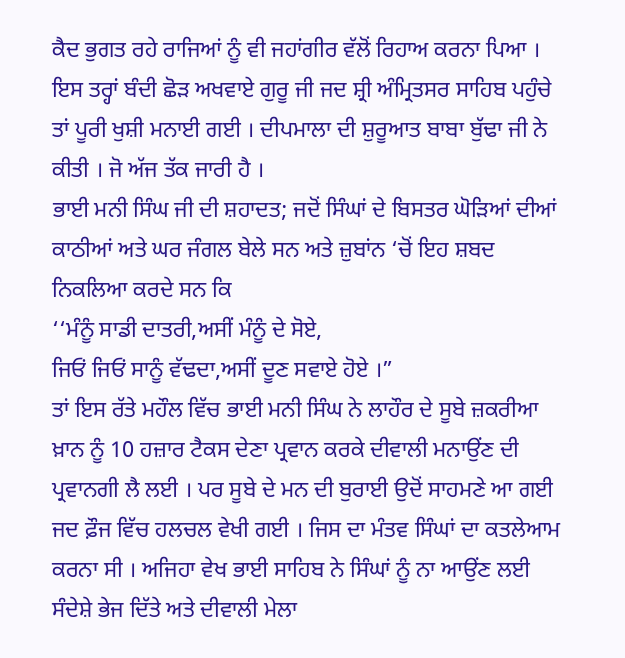ਕੈਦ ਭੁਗਤ ਰਹੇ ਰਾਜਿਆਂ ਨੂੰ ਵੀ ਜਹਾਂਗੀਰ ਵੱਲੋਂ ਰਿਹਾਅ ਕਰਨਾ ਪਿਆ । ਇਸ ਤਰ੍ਹਾਂ ਬੰਦੀ ਛੋੜ ਅਖਵਾਏ ਗੁਰੂ ਜੀ ਜਦ ਸ਼੍ਰੀ ਅੰਮ੍ਰਿਤਸਰ ਸਾਹਿਬ ਪਹੁੰਚੇ ਤਾਂ ਪੂਰੀ ਖੁਸ਼ੀ ਮਨਾਈ ਗਈ । ਦੀਪਮਾਲਾ ਦੀ ਸ਼ੁਰੂਆਤ ਬਾਬਾ ਬੁੱਢਾ ਜੀ ਨੇ ਕੀਤੀ । ਜੋ ਅੱਜ ਤੱਕ ਜਾਰੀ ਹੈ ।
ਭਾਈ ਮਨੀ ਸਿੰਘ ਜੀ ਦੀ ਸ਼ਹਾਦਤ; ਜਦੋਂ ਸਿੰਘਾਂ ਦੇ ਬਿਸਤਰ ਘੋੜਿਆਂ ਦੀਆਂ ਕਾਠੀਆਂ ਅਤੇ ਘਰ ਜੰਗਲ ਬੇਲੇ ਸਨ ਅਤੇ ਜ਼ੁਬਾਂਨ ‘ਚੋਂ ਇਹ ਸ਼ਬਦ ਨਿਕਲਿਆ ਕਰਦੇ ਸਨ ਕਿ
‘‘ਮੰਨੂੰ ਸਾਡੀ ਦਾਤਰੀ,ਅਸੀਂ ਮੰਨੂੰ ਦੇ ਸੋਏ,
ਜਿਓਂ ਜਿਓਂ ਸਾਨੂੰ ਵੱਢਦਾ,ਅਸੀਂ ਦੂਣ ਸਵਾਏ ਹੋਏ ।”
ਤਾਂ ਇਸ ਰੱਤੇ ਮਹੌਲ ਵਿੱਚ ਭਾਈ ਮਨੀ ਸਿੰਘ ਨੇ ਲਾਹੌਰ ਦੇ ਸੂਬੇ ਜ਼ਕਰੀਆ ਖ਼ਾਨ ਨੂੰ 10 ਹਜ਼ਾਰ ਟੈਕਸ ਦੇਣਾ ਪ੍ਰਵਾਨ ਕਰਕੇ ਦੀਵਾਲੀ ਮਨਾਉਂਣ ਦੀ ਪ੍ਰਵਾਨਗੀ ਲੈ ਲਈ । ਪਰ ਸੂਬੇ ਦੇ ਮਨ ਦੀ ਬੁਰਾਈ ਉਦੋਂ ਸਾਹਮਣੇ ਆ ਗਈ ਜਦ ਫ਼ੌਜ ਵਿੱਚ ਹਲਚਲ ਵੇਖੀ ਗਈ । ਜਿਸ ਦਾ ਮੰਤਵ ਸਿੰਘਾਂ ਦਾ ਕਤਲੇਆਮ ਕਰਨਾ ਸੀ । ਅਜਿਹਾ ਵੇਖ ਭਾਈ ਸਾਹਿਬ ਨੇ ਸਿੰਘਾਂ ਨੂੰ ਨਾ ਆਉਂਣ ਲਈ ਸੰਦੇਸ਼ੇ ਭੇਜ ਦਿੱਤੇ ਅਤੇ ਦੀਵਾਲੀ ਮੇਲਾ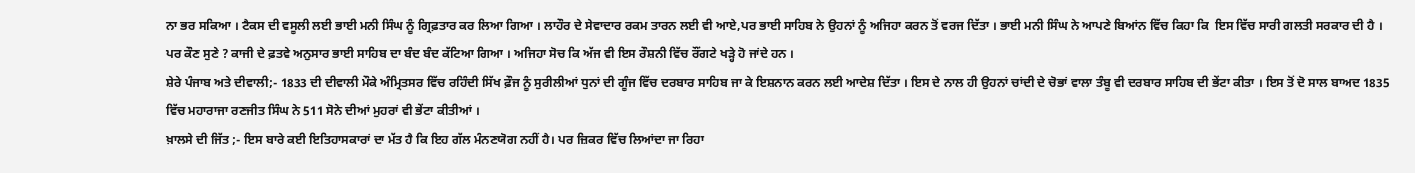ਨਾ ਭਰ ਸਕਿਆ । ਟੈਕਸ ਦੀ ਵਸੂਲੀ ਲਈ ਭਾਈ ਮਨੀ ਸਿੰਘ ਨੂੰ ਗ੍ਰਿਫ਼ਤਾਰ ਕਰ ਲਿਆ ਗਿਆ । ਲਾਹੌਰ ਦੇ ਸੇਵਾਦਾਰ ਰਕਮ ਤਾਰਨ ਲਈ ਵੀ ਆਏ,ਪਰ ਭਾਈ ਸਾਹਿਬ ਨੇ ਉਹਨਾਂ ਨੂੰ ਅਜਿਹਾ ਕਰਨ ਤੋਂ ਵਰਜ ਦਿੱਤਾ । ਭਾਈ ਮਨੀ ਸਿੰਘ ਨੇ ਆਪਣੇ ਬਿਆਂਨ ਵਿੱਚ ਕਿਹਾ ਕਿ  ਇਸ ਵਿੱਚ ਸਾਰੀ ਗਲਤੀ ਸਰਕਾਰ ਦੀ ਹੈ । ਪਰ ਕੌਣ ਸੁਣੇ ? ਕਾਜੀ ਦੇ ਫ਼ਤਵੇ ਅਨੁਸਾਰ ਭਾਈ ਸਾਹਿਬ ਦਾ ਬੰਦ ਬੰਦ ਕੱਟਿਆ ਗਿਆ । ਅਜਿਹਾ ਸੋਚ ਕਿ ਅੱਜ ਵੀ ਇਸ ਰੌਸ਼ਨੀ ਵਿੱਚ ਰੌਂਗਟੇ ਖੜ੍ਹੇ ਹੋ ਜਾਂਦੇ ਹਨ ।
ਸ਼ੇਰੇ ਪੰਜਾਬ ਅਤੇ ਦੀਵਾਲੀ;- 1833 ਦੀ ਦੀਵਾਲੀ ਮੌਕੇ ਅੰਮ੍ਰਿਤਸਰ ਵਿੱਚ ਰਹਿੰਦੀ ਸਿੱਖ ਫ਼ੌਜ ਨੂੰ ਸੁਰੀਲੀਆਂ ਧੁਨਾਂ ਦੀ ਗੂੰਜ ਵਿੱਚ ਦਰਬਾਰ ਸਾਹਿਬ ਜਾ ਕੇ ਇਸ਼ਨਾਨ ਕਰਨ ਲਈ ਆਦੇਸ਼ ਦਿੱਤਾ । ਇਸ ਦੇ ਨਾਲ ਹੀ ਉਹਨਾਂ ਚਾਂਦੀ ਦੇ ਚੋਭਾਂ ਵਾਲਾ ਤੰਬੂ ਵੀ ਦਰਬਾਰ ਸਾਹਿਬ ਦੀ ਭੇਂਟਾ ਕੀਤਾ । ਇਸ ਤੋਂ ਦੋ ਸਾਲ ਬਾਅਦ 1835 ਵਿੱਚ ਮਹਾਰਾਜਾ ਰਣਜੀਤ ਸਿੰਘ ਨੇ 511 ਸੋਨੇ ਦੀਆਂ ਮੁਹਰਾਂ ਵੀ ਭੇਂਟਾ ਕੀਤੀਆਂ ।
ਖ਼ਾਲਸੇ ਦੀ ਜਿੱਤ ;- ਇਸ ਬਾਰੇ ਕਈ ਇਤਿਹਾਸਕਾਰਾਂ ਦਾ ਮੱਤ ਹੈ ਕਿ ਇਹ ਗੱਲ ਮੰਨਣਯੋਗ ਨਹੀਂ ਹੈ। ਪਰ ਜ਼ਿਕਰ ਵਿੱਚ ਲਿਆਂਦਾ ਜਾ ਰਿਹਾ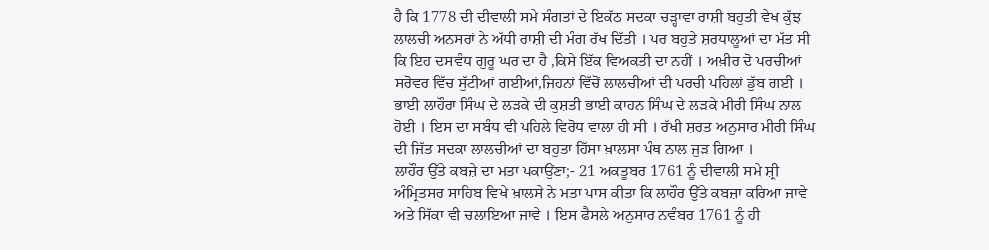ਹੈ ਕਿ 1778 ਦੀ ਦੀਵਾਲੀ ਸਮੇ ਸੰਗਤਾਂ ਦੇ ਇਕੱਠ ਸਦਕਾ ਚੜ੍ਹਾਵਾ ਰਾਸ਼ੀ ਬਹੁਤੀ ਵੇਖ ਕੁੱਝ ਲਾਲਚੀ ਅਨਸਰਾਂ ਨੇ ਅੱਧੀ ਰਾਸ਼ੀ ਦੀ ਮੰਗ ਰੱਖ ਦਿੱਤੀ । ਪਰ ਬਹੁਤੇ ਸ਼ਰਧਾਲੂਆਂ ਦਾ ਮੱਤ ਸੀ ਕਿ ਇਹ ਦਸਵੰਧ ਗੁਰੂ ਘਰ ਦਾ ਹੈ ,ਕਿਸੇ ਇੱਕ ਵਿਅਕਤੀ ਦਾ ਨਹੀਂ । ਅਖ਼ੀਰ ਦੋ ਪਰਚੀਆਂ ਸਰੋਵਰ ਵਿੱਚ ਸੁੱਟੀਆਂ ਗਈਆਂ,ਜਿਹਨਾਂ ਵਿੱਚੋਂ ਲਾਲਚੀਆਂ ਦੀ ਪਰਚੀ ਪਹਿਲਾਂ ਡੁੱਬ ਗਈ । ਭਾਈ ਲਾਹੌਰਾ ਸਿੰਘ ਦੇ ਲੜਕੇ ਦੀ ਕੁਸ਼ਤੀ ਭਾਈ ਕਾਹਨ ਸਿੰਘ ਦੇ ਲੜਕੇ ਮੀਰੀ ਸਿੰਘ ਨਾਲ ਹੋਈ । ਇਸ ਦਾ ਸਬੰਧ ਵੀ ਪਹਿਲੇ ਵਿਰੋਧ ਵਾਲਾ ਹੀ ਸੀ । ਰੱਖੀ ਸ਼ਰਤ ਅਨੁਸਾਰ ਮੀਰੀ ਸਿੰਘ ਦੀ ਜਿੱਤ ਸਦਕਾ ਲਾਲਚੀਆਂ ਦਾ ਬਹੁਤਾ ਹਿੱਸਾ ਖ਼ਾਲਸਾ ਪੰਥ ਨਾਲ ਜੁੜ ਗਿਆ ।
ਲਾਹੌਰ ਉੱਤੇ ਕਬਜ਼ੇ ਦਾ ਮਤਾ ਪਕਾਉਂਣਾ;- 21 ਅਕਤੂਬਰ 1761 ਨੂੰ ਦੀਵਾਲੀ ਸਮੇ ਸ਼੍ਰੀ ਅੰਮ੍ਰਿਤਸਰ ਸਾਹਿਬ ਵਿਖੇ ਖ਼ਾਲਸੇ ਨੇ ਮਤਾ ਪਾਸ ਕੀਤਾ ਕਿ ਲਾਹੌਰ ਉੱਤੇ ਕਬਜ਼ਾ ਕਰਿਆ ਜਾਵੇ ਅਤੇ ਸਿੱਕਾ ਵੀ ਚਲਾਇਆ ਜਾਵੇ । ਇਸ ਫੈਸਲੇ ਅਨੁਸਾਰ ਨਵੰਬਰ 1761 ਨੂੰ ਹੀ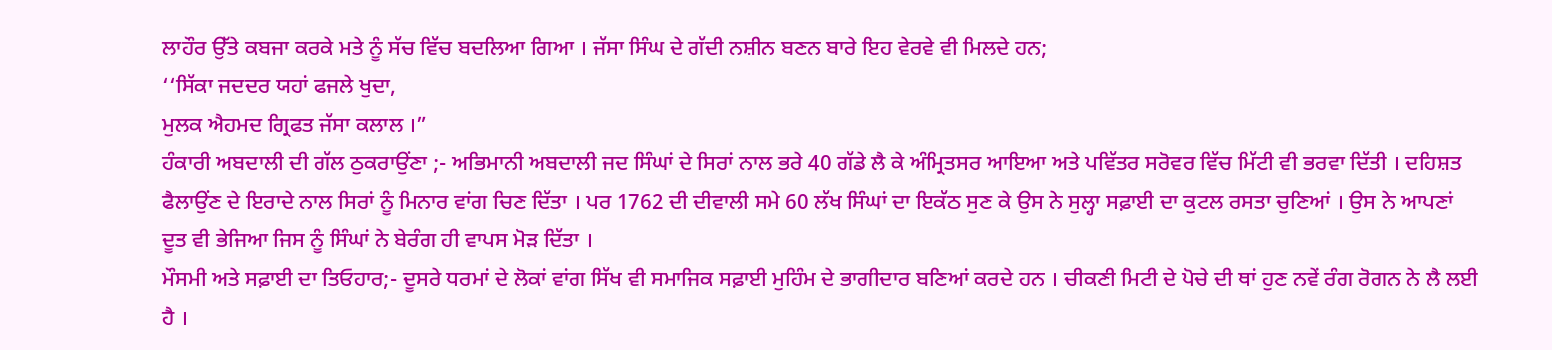ਲਾਹੌਰ ਉੱਤੇ ਕਬਜਾ ਕਰਕੇ ਮਤੇ ਨੂੰ ਸੱਚ ਵਿੱਚ ਬਦਲਿਆ ਗਿਆ । ਜੱਸਾ ਸਿੰਘ ਦੇ ਗੱਦੀ ਨਸ਼ੀਨ ਬਣਨ ਬਾਰੇ ਇਹ ਵੇਰਵੇ ਵੀ ਮਿਲਦੇ ਹਨ;
‘‘ਸਿੱਕਾ ਜਦਦਰ ਯਹਾਂ ਫਜਲੇ ਖੁਦਾ,
ਮੁਲਕ ਐਹਮਦ ਗ੍ਰਿਫਤ ਜੱਸਾ ਕਲਾਲ ।”
ਹੰਕਾਰੀ ਅਬਦਾਲੀ ਦੀ ਗੱਲ ਠੁਕਰਾਉਂਣਾ ;- ਅਭਿਮਾਨੀ ਅਬਦਾਲੀ ਜਦ ਸਿੰਘਾਂ ਦੇ ਸਿਰਾਂ ਨਾਲ ਭਰੇ 40 ਗੱਡੇ ਲੈ ਕੇ ਅੰਮ੍ਰਿਤਸਰ ਆਇਆ ਅਤੇ ਪਵਿੱਤਰ ਸਰੋਵਰ ਵਿੱਚ ਮਿੱਟੀ ਵੀ ਭਰਵਾ ਦਿੱਤੀ । ਦਹਿਸ਼ਤ ਫੈਲਾਉਂਣ ਦੇ ਇਰਾਦੇ ਨਾਲ ਸਿਰਾਂ ਨੂੰ ਮਿਨਾਰ ਵਾਂਗ ਚਿਣ ਦਿੱਤਾ । ਪਰ 1762 ਦੀ ਦੀਵਾਲੀ ਸਮੇ 60 ਲੱਖ ਸਿੰਘਾਂ ਦਾ ਇਕੱਠ ਸੁਣ ਕੇ ਉਸ ਨੇ ਸੁਲ੍ਹਾ ਸਫ਼ਾਈ ਦਾ ਕੁਟਲ ਰਸਤਾ ਚੁਣਿਆਂ । ਉਸ ਨੇ ਆਪਣਾਂ ਦੂਤ ਵੀ ਭੇਜਿਆ ਜਿਸ ਨੂੰ ਸਿੰਘਾਂ ਨੇ ਬੇਰੰਗ ਹੀ ਵਾਪਸ ਮੋੜ ਦਿੱਤਾ ।
ਮੌਸਮੀ ਅਤੇ ਸਫ਼ਾਈ ਦਾ ਤਿਓਹਾਰ;- ਦੂਸਰੇ ਧਰਮਾਂ ਦੇ ਲੋਕਾਂ ਵਾਂਗ ਸਿੱਖ ਵੀ ਸਮਾਜਿਕ ਸਫ਼ਾਈ ਮੁਹਿੰਮ ਦੇ ਭਾਗੀਦਾਰ ਬਣਿਆਂ ਕਰਦੇ ਹਨ । ਚੀਕਣੀ ਮਿਟੀ ਦੇ ਪੋਚੇ ਦੀ ਥਾਂ ਹੁਣ ਨਵੇਂ ਰੰਗ ਰੋਗਨ ਨੇ ਲੈ ਲਈ ਹੈ ।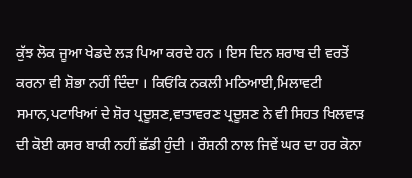ਕੁੱਝ ਲੋਕ ਜੂਆ ਖੇਡਦੇ ਲੜ ਪਿਆ ਕਰਦੇ ਹਨ । ਇਸ ਦਿਨ ਸ਼ਰਾਬ ਦੀ ਵਰਤੋਂ ਕਰਨਾ ਵੀ ਸ਼ੋਭਾ ਨਹੀਂ ਦਿੰਦਾ । ਕਿਓਂਕਿ ਨਕਲੀ ਮਠਿਆਈ,ਮਿਲਾਵਟੀ ਸਮਾਨ,ਪਟਾਖਿਆਂ ਦੇ ਸ਼ੋਰ ਪ੍ਰਦੂਸ਼ਣ,ਵਾਤਾਵਰਣ ਪ੍ਰਦੂਸ਼ਣ ਨੇ ਵੀ ਸਿਹਤ ਖਿਲਵਾੜ ਦੀ ਕੋਈ ਕਸਰ ਬਾਕੀ ਨਹੀਂ ਛੱਡੀ ਹੁੰਦੀ । ਰੌਸ਼ਨੀ ਨਾਲ ਜਿਵੇਂ ਘਰ ਦਾ ਹਰ ਕੋਨਾ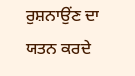ਰੁਸ਼ਨਾਉਂਣ ਦਾ ਯਤਨ ਕਰਦੇ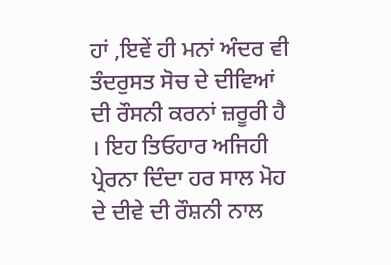ਹਾਂ ,ਇਵੇਂ ਹੀ ਮਨਾਂ ਅੰਦਰ ਵੀ ਤੰਦਰੁਸਤ ਸੋਚ ਦੇ ਦੀਵਿਆਂ ਦੀ ਰੌਸਨੀ ਕਰਨਾਂ ਜ਼ਰੂਰੀ ਹੈ । ਇਹ ਤਿਓਹਾਰ ਅਜਿਹੀ ਪ੍ਰੇਰਨਾ ਦਿੰਦਾ ਹਰ ਸਾਲ ਮੋਹ ਦੇ ਦੀਵੇ ਦੀ ਰੌਸ਼ਨੀ ਨਾਲ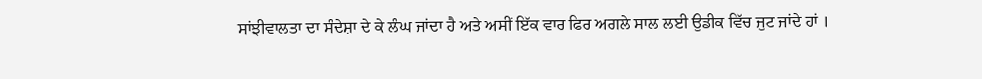ਸਾਂਝੀਵਾਲਤਾ ਦਾ ਸੰਦੇਸ਼ਾ ਦੇ ਕੇ ਲੰਘ ਜਾਂਦਾ ਹੈ ਅਤੇ ਅਸੀਂ ਇੱਕ ਵਾਰ ਫਿਰ ਅਗਲੇ ਸਾਲ ਲਈ ਉਡੀਕ ਵਿੱਚ ਜੁਟ ਜਾਂਦੇ ਹਾਂ ।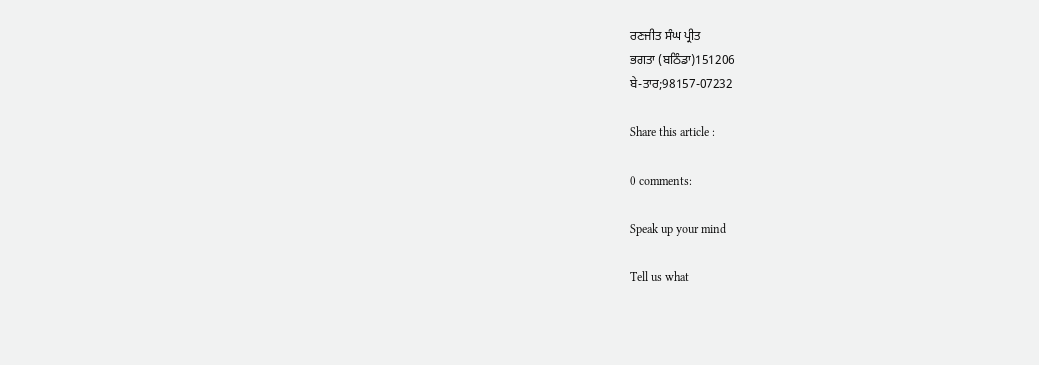ਰਣਜੀਤ ਸੰਘ ਪ੍ਰੀਤ
ਭਗਤਾ (ਬਠਿੰਡਾ)151206
ਬੇ-ਤਾਰ;98157-07232

Share this article :

0 comments:

Speak up your mind

Tell us what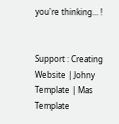you're thinking... !


Support : Creating Website | Johny Template | Mas Template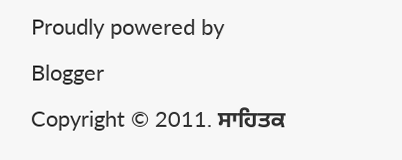Proudly powered by Blogger
Copyright © 2011. ਸਾਹਿਤਕ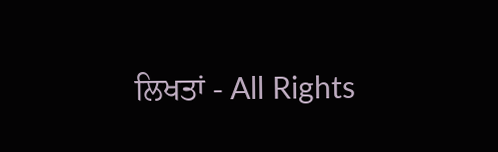ਲਿਖਤਾਂ - All Rights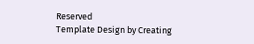Reserved
Template Design by Creating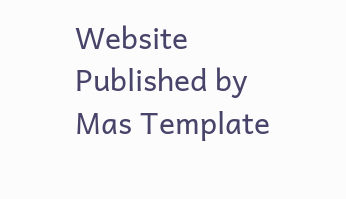Website Published by Mas Template